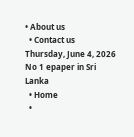• About us
  • Contact us
Thursday, June 4, 2026
No 1 epaper in Sri Lanka
  • Home
  •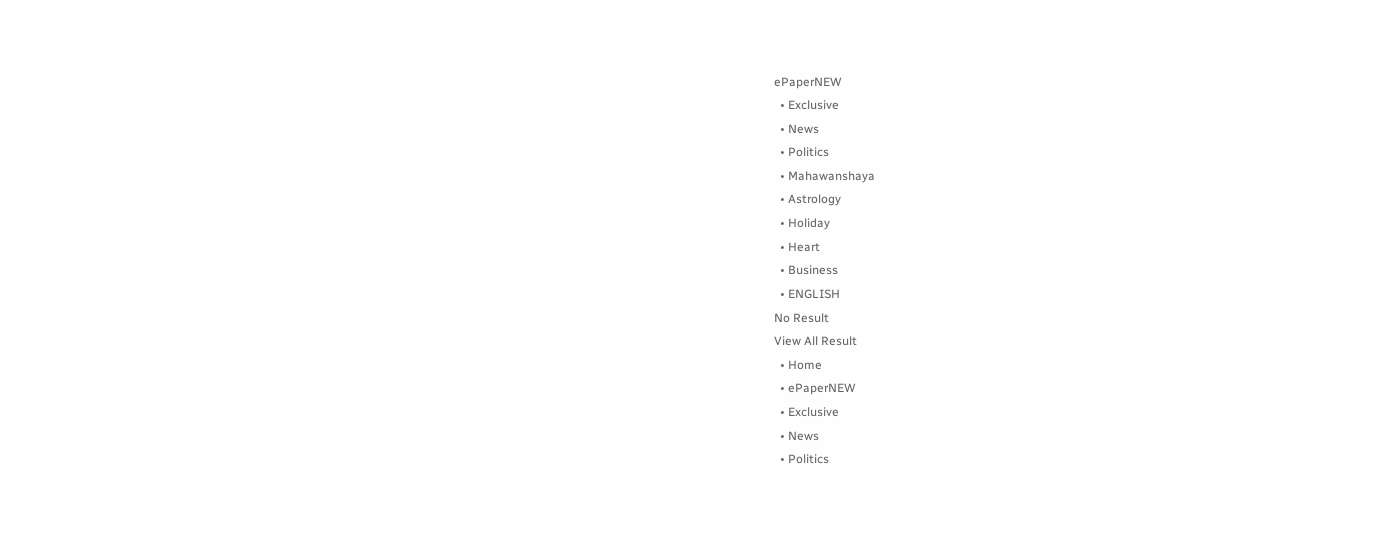ePaperNEW
  • Exclusive
  • News
  • Politics
  • Mahawanshaya
  • Astrology
  • Holiday
  • Heart
  • Business
  • ENGLISH
No Result
View All Result
  • Home
  • ePaperNEW
  • Exclusive
  • News
  • Politics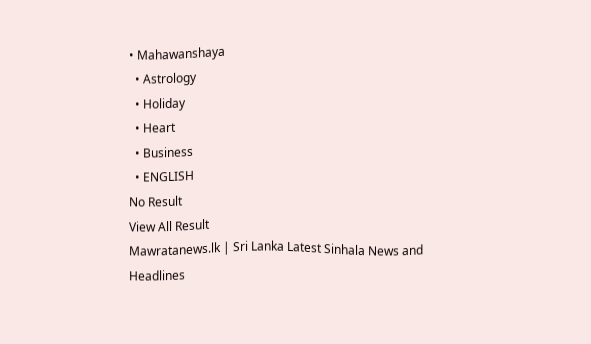• Mahawanshaya
  • Astrology
  • Holiday
  • Heart
  • Business
  • ENGLISH
No Result
View All Result
Mawratanews.lk | Sri Lanka Latest Sinhala News and Headlines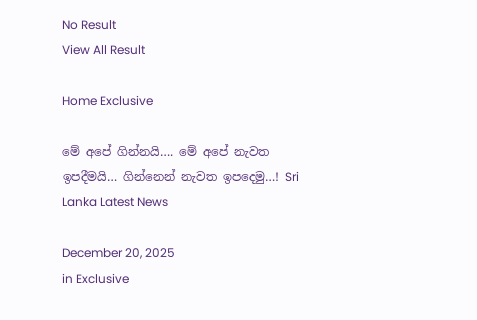No Result
View All Result

Home Exclusive

මේ අපේ ගින්නයි…. මේ අපේ නැවත ඉපදීමයි… ගින්නෙන් නැවත ඉපදෙමු…! Sri Lanka Latest News

December 20, 2025
in Exclusive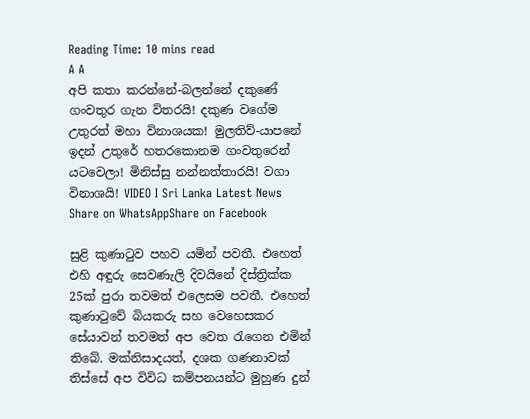Reading Time: 10 mins read
A A
අපි කතා කරන්නේ-බලන්නේ දකුණේ ගංවතුර ගැන විතරයි! දකුණ වගේම උතුරත් මහා විනාශයක! මුලතිව්-යාපනේ ඉදන් උතුරේ හතරකොනම ගංවතුරෙන් යටවෙලා! මිනිස්සු නන්නත්තාරයි! වගා විනාශයි! VIDEO I Sri Lanka Latest News
Share on WhatsAppShare on Facebook

සුළි කුණාටුව පහව යමින් පවතී. එහෙත් එහි අඳුරු සෙවණැලි දිවයිනේ දිස්ත්‍රික්ක 25ක් පුරා තවමත් එලෙසම පවතී. එහෙත් කුණාටුවේ බියකරු සහ වෙහෙසකර සේයාවන් තවමත් අප වෙත රැගෙන එමින් තිබේ. මක්නිසාදයත්, දශක ගණනාවක් තිස්සේ අප විවිධ කම්පනයන්ට මුහුණ දුන්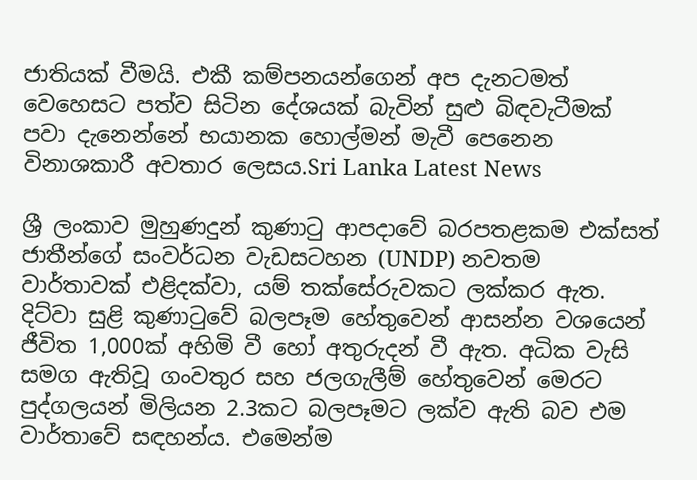ජාතියක් වීමයි. එකී කම්පනයන්ගෙන් අප දැනටමත් වෙහෙසට පත්ව සිටින දේශයක් බැවින් සුළු බිඳවැටීමක් පවා දැනෙන්නේ භයානක හොල්මන් මැවී පෙනෙන විනාශකාරී අවතාර ලෙසය.Sri Lanka Latest News

ශ්‍රී ලංකාව මුහුණදුන් කුණාටු ආපදාවේ බරපතළකම එක්සත් ජාතීන්ගේ සංවර්ධන වැඩසටහන (UNDP) නවතම වාර්තාවක් එළිදක්වා, යම් තක්සේරුවකට ලක්කර ඇත.
දිට්වා සුළි කුණාටුවේ බලපෑම හේතුවෙන් ආසන්න වශයෙන් ජීවිත 1,000ක් අහිමි වී හෝ අතුරුදන් වී ඇත. අධික වැසි සමග ඇතිවූ ගංවතුර සහ ජලගැලීම් හේතුවෙන් මෙරට පුද්ගලයන් මිලියන 2.3කට බලපෑමට ලක්ව ඇති බව එම වාර්තාවේ සඳහන්ය. එමෙන්ම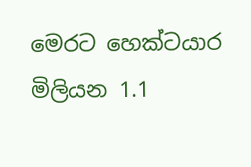මෙරට හෙක්ටයාර මිලියන 1.1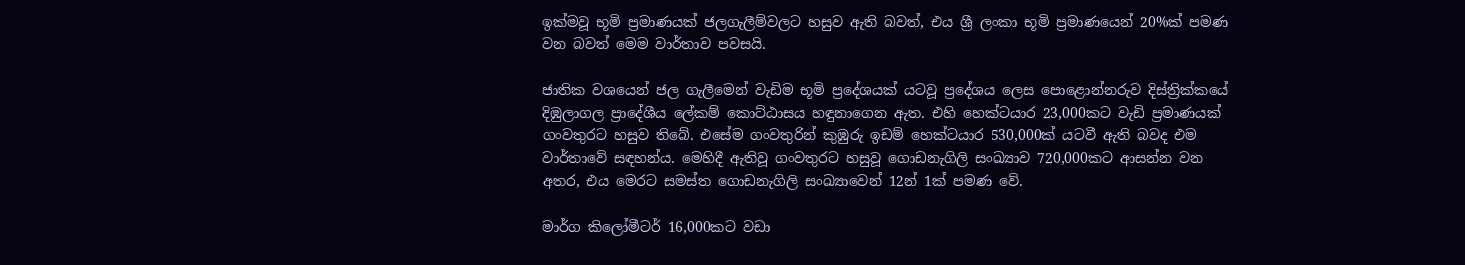ඉක්මවූ භූමි ප්‍රමාණයක් ජලගැලීම්වලට හසුව ඇති බවත්, එය ශ්‍රී ලංකා භූමි ප්‍රමාණයෙන් 20%ක් පමණ වන බවත් මෙම වාර්තාව පවසයි.

ජාතික වශයෙන් ජල ගැලීමෙන් වැඩිම භූමි ප්‍රදේශයක් යටවූ ප්‍රදේශය ලෙස පොළොන්නරුව දිස්ත්‍රික්කයේ දිඹුලාගල ප්‍රාදේශීය ලේකම් කොට්ඨාසය හඳුනාගෙන ඇත. එහි හෙක්ටයාර 23,000කට වැඩි ප්‍රමාණයක් ගංවතුරට හසුව තිබේ. එසේම ගංවතුරින් කුඹුරු ඉඩම් හෙක්ටයාර 530,000ක් යටවී ඇති බවද එම වාර්තාවේ සඳහන්ය. මෙහිදී ඇතිවූ ගංවතුරට හසුවූ ගොඩනැගිලි සංඛ්‍යාව 720,000කට ආසන්න වන අතර, එය මෙරට සමස්ත ගොඩනැගිලි සංඛ්‍යාවෙන් 12න් 1ක් පමණ වේ.

මාර්ග කිලෝමීටර් 16,000කට වඩා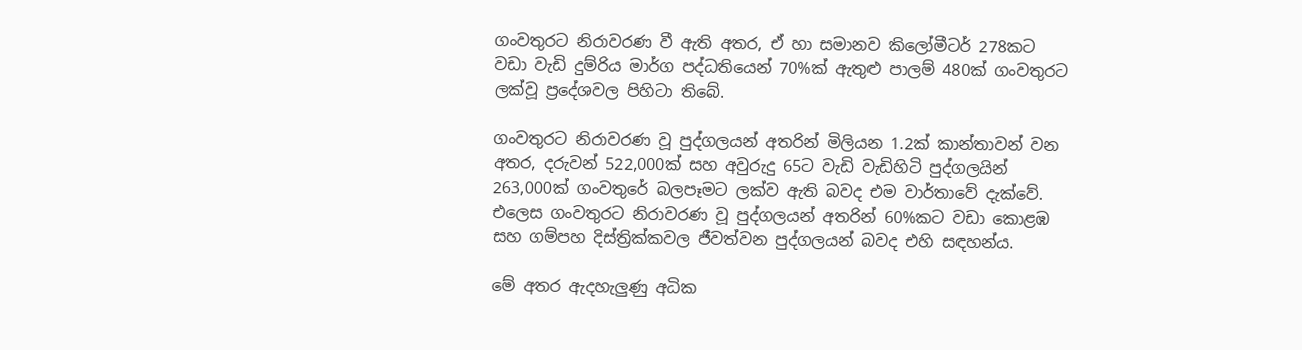ගංවතුරට නිරාවරණ වී ඇති අතර, ඒ හා සමානව කිලෝමීටර් 278කට වඩා වැඩි දුම්රිය මාර්ග පද්ධතියෙන් 70%ක් ඇතුළු පාලම් 480ක් ගංවතුරට ලක්වූ ප්‍රදේශවල පිහිටා තිබේ.

ගංවතුරට නිරාවරණ වූ පුද්ගලයන් අතරින් මිලියන 1.2ක් කාන්තාවන් වන අතර, දරුවන් 522,000ක් සහ අවුරුදු 65ට වැඩි වැඩිහිටි පුද්ගලයින් 263,000ක් ගංවතුරේ බලපෑමට ලක්ව ඇති බවද එම වාර්තාවේ දැක්වේ. එලෙස ගංවතුරට නිරාවරණ වූ පුද්ගලයන් අතරින් 60%කට වඩා කොළඹ සහ ගම්පහ දිස්ත්‍රික්කවල ජීවත්වන පුද්ගලයන් බවද එහි සඳහන්ය.

මේ අතර ඇදහැලුණු අධික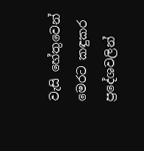වැසි හේතුවෙන් මෙරට කඳුකර ප්‍රදේශවලින්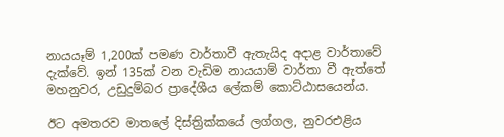නායයෑම් 1,200ක් පමණ වාර්තාවී ඇතැයිද අදාළ වාර්තාවේ දැක්වේ. ඉන් 135ක් වන වැඩිම නායයාම් වාර්තා වී ඇත්තේ මහනුවර, උඩුදුම්බර ප්‍රාදේශීය ලේකම් කොට්ඨාසයෙන්ය.

ඊට අමතරව මාතලේ දිස්ත්‍රික්කයේ ලග්ගල, නුවරඑළිය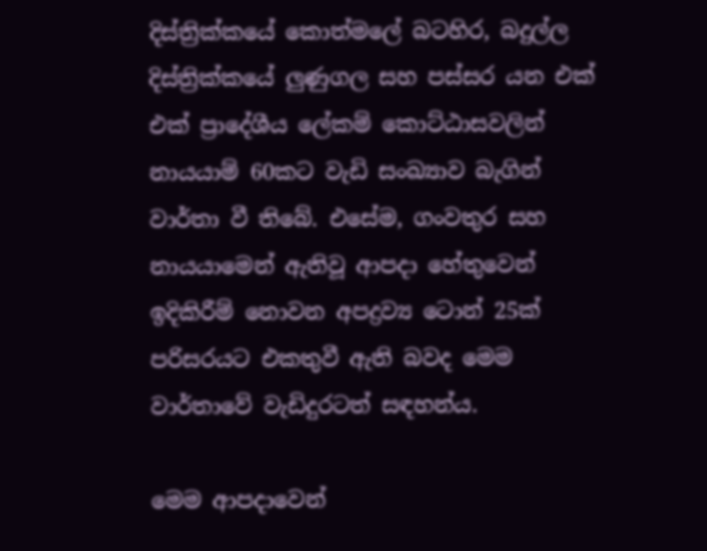දිස්ත්‍රික්කයේ කොත්මලේ බටහිර, බදුල්ල දිස්ත්‍රික්කයේ ලුණුගල සහ පස්සර යන එක් එක් ප්‍රාදේශීය ලේකම් කොට්ඨාසවලින් නායයාම් 60කට වැඩි සංඛ්‍යාව බැගින් වාර්තා වී තිබේ. එසේම, ගංවතුර සහ නායයාමෙන් ඇතිවූ ආපදා හේතුවෙන් ඉදිකිරීම් නොවන අපද්‍රව්‍ය ටොන් 25ක් පරිසරයට එකතුවී ඇති බවද මෙම වාර්තාවේ වැඩිදුරටත් සඳහන්ය.

මෙම ආපදාවෙන්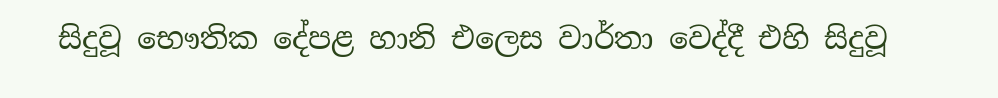සිදුවූ භෞතික දේපළ හානි එලෙස වාර්තා වෙද්දී එහි සිදුවූ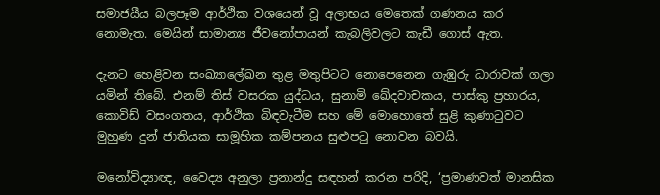සමාජයීය බලපෑම ආර්ථික වශයෙන් වූ අලාභය මෙතෙක් ගණනය කර නොමැත. මෙයින් සාමාන්‍ය ජීවනෝපායන් කැබලිවලට කැඩී ගොස් ඇත.

දැනට හෙළිවන සංඛ්‍යාලේඛන තුළ මතුපිටට නොපෙනෙන ගැඹුරු ධාරාවක් ගලා යමින් තිබේ. එනම් තිස් වසරක යුද්ධය, සුනාමි ඛේදවාචකය, පාස්කු ප්‍රහාරය, කොවිඩ් වසංගතය, ආර්ථික බිඳවැටීම සහ මේ මොහොතේ සුළි කුණාටුවට මුහුණ දුන් ජාතියක සාමූහික කම්පනය සුළුපටු නොවන බවයි.

මනෝවිද්‍යාඥ, වෛද්‍ය අනුලා ප්‍රනාන්දු සඳහන් කරන පරිදි, ‘ප්‍රමාණවත් මානසික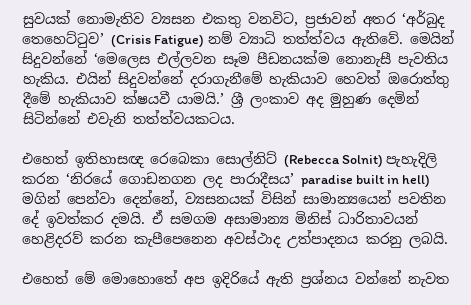සුවයක් නොමැතිව ව්‍යසන එකතු වනවිට, ප්‍රජාවන් අතර ‘අර්බුද තෙහෙට්ටුව’ (Crisis Fatigue) නම් ව්‍යාධි තත්ත්වය ඇතිවේ. මෙයින් සිදුවන්නේ ‘මෙලෙස එල්ලවන සෑම පීඩනයක්ම නොනැසී පැවතිය හැකිය. එයින් සිදුවන්නේ දරාගැනීමේ හැකියාව හෙවත් ඔරොත්තු දීමේ හැකියාව ක්ෂයවී යාමයි.’ ශ්‍රී ලංකාව අද මුහුණ දෙමින් සිටින්නේ එවැනි තත්ත්වයකටය.

එහෙත් ඉතිහාසඥ රෙබෙකා සොල්නිට් (Rebecca Solnit) පැහැදිලි කරන ‘නිරයේ ගොඩනගන ලද පාරාදීසය’ paradise built in hell) මගින් පෙන්වා දෙන්නේ, ව්‍යසනයක් විසින් සාමාන්‍යයෙන් පවතින දේ ඉවත්කර දමයි. ඒ සමගම අසාමාන්‍ය මිනිස් ධාරිතාවයන් හෙළිදරව් කරන කැපීපෙනෙන අවස්ථාද උත්පාදනය කරනු ලබයි.

එහෙත් මේ මොහොතේ අප ඉදිරියේ ඇති ප්‍රශ්නය වන්නේ නැවත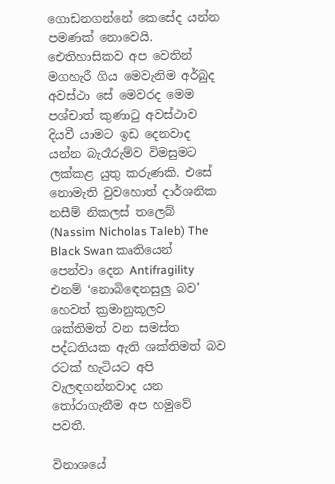ගොඩනගන්නේ කෙසේද යන්න පමණක් නොවෙයි. ඓතිහාසිකව අප වෙතින් මගහැරී ගිය මෙවැනිම අර්බුද අවස්ථා සේ මෙවරද මෙම පශ්චාත් කුණාටු අවස්ථාව දියවී යාමට ඉඩ දෙනවාද යන්න බැරෑරුම්ව විමසුමට ලක්කළ යුතු කරුණකි. එසේ නොමැති වුවහොත් දාර්ශනික නසීම් නිකලස් තලෙබ් (Nassim Nicholas Taleb) The Black Swan කෘතියෙන් පෙන්වා දෙන Antifragility එනම් ‘නොබිඳෙනසුලු බව’ හෙවත් ක්‍රමානුකූලව ශක්තිමත් වන සමස්ත පද්ධතියක ඇති ශක්තිමත් බව රටක් හැටියට අපි වැලඳගන්නවාද යන තෝරාගැනීම අප හමුවේ පවතී.

විනාශයේ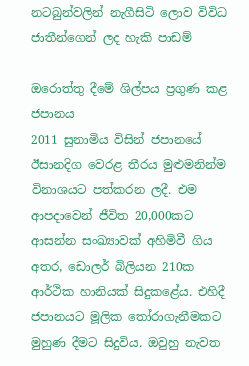නටබුන්වලින් නැගීසිටි ලොව විවිධ ජාතීන්ගෙන් ලද හැකි පාඩම්

ඔරොත්තු දීමේ ශිල්පය ප්‍රගුණ කළ ජපානය
2011 සුනාමිය විසින් ජපානයේ ඊසානදිග වෙරළ තීරය මුළුමනින්ම විනාශයට පත්කරන ලදී. එම ආපදාවෙන් ජීවිත 20,000කට ආසන්න සංඛ්‍යාවක් අහිමිවී ගිය අතර, ඩොලර් බිලියන 210ක ආර්ථික හානියක් සිදුකළේය. එහිදී ජපානයට මූලික තෝරාගැනීමකට මුහුණ දීමට සිදුවිය. ඔවුහු නැවත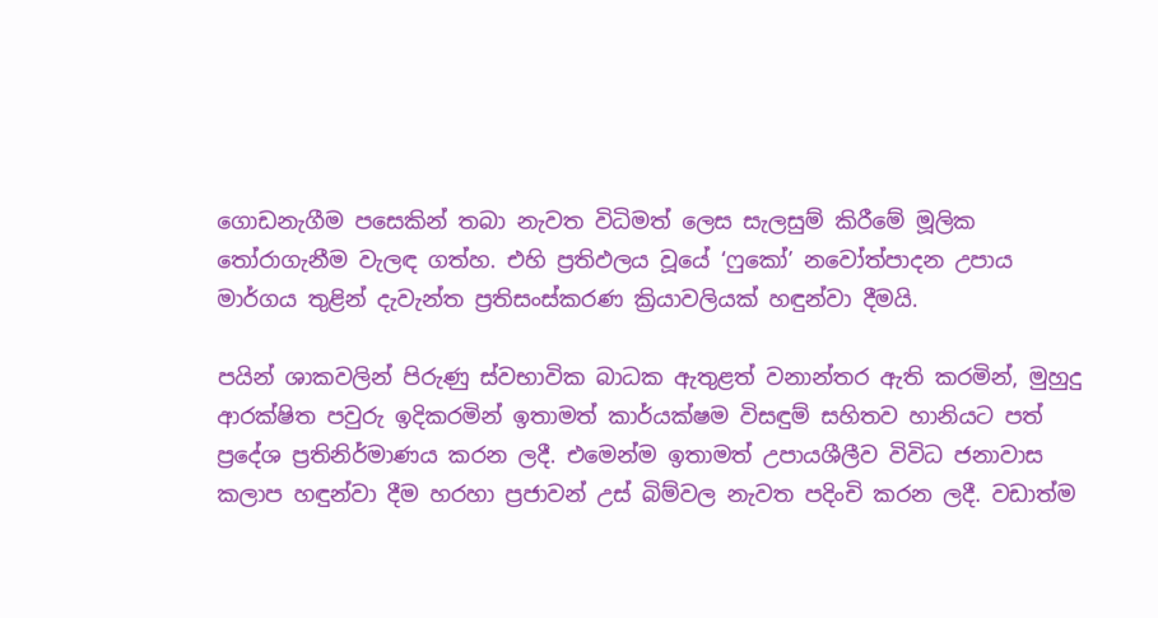ගොඩනැගීම පසෙකින් තබා නැවත විධිමත් ලෙස සැලසුම් කිරීමේ මූලික තෝරාගැනීම වැලඳ ගත්හ. එහි ප්‍රතිඵලය වූයේ ‘ෆුකෝ’ නවෝත්පාදන උපාය මාර්ගය තුළින් දැවැන්ත ප්‍රතිසංස්කරණ ක්‍රියාවලියක් හඳුන්වා දීමයි.

පයින් ශාකවලින් පිරුණු ස්වභාවික බාධක ඇතුළත් වනාන්තර ඇති කරමින්, මුහුදු ආරක්ෂිත පවුරු ඉදිකරමින් ඉතාමත් කාර්යක්ෂම විසඳුම් සහිතව හානියට පත් ප්‍රදේශ ප්‍රතිනිර්මාණය කරන ලදී. එමෙන්ම ඉතාමත් උපායශීලීව විවිධ ජනාවාස කලාප හඳුන්වා දීම හරහා ප්‍රජාවන් උස් බිම්වල නැවත පදිංචි කරන ලදී. වඩාත්ම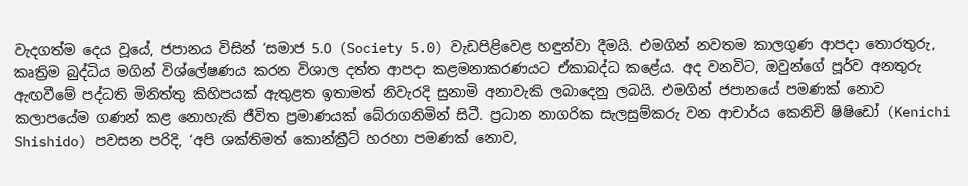වැදගත්ම දෙය වූයේ, ජපානය විසින් ‘සමාජ 5.0 (Society 5.0) වැඩපිළිවෙළ හඳුන්වා දීමයි. එමගින් නවතම කාලගුණ ආපදා තොරතුරු, කෘත්‍රිම බුද්ධිය මගින් විශ්ලේෂණය කරන විශාල දත්ත ආපදා කළමනාකරණයට ඒකාබද්ධ කළේය. අද වනවිට, ඔවුන්ගේ පූර්ව අනතුරු ඇඟවීමේ පද්ධති මිනිත්තු කිහිපයක් ඇතුළත ඉතාමත් නිවැරදි සුනාමි අනාවැකි ලබාදෙනු ලබයි. එමගින් ජපානයේ පමණක් නොව කලාපයේම ගණන් කළ නොහැකි ජීවිත ප්‍රමාණයක් බේරාගනිමින් සිටී. ප්‍රධාන නාගරික සැලසුම්කරු වන ආචාර්ය කෙනිචි ෂිෂිඩෝ (Kenichi Shishido) පවසන පරිදි, ‘අපි ශක්තිමත් කොන්ක්‍රීට් හරහා පමණක් නොව,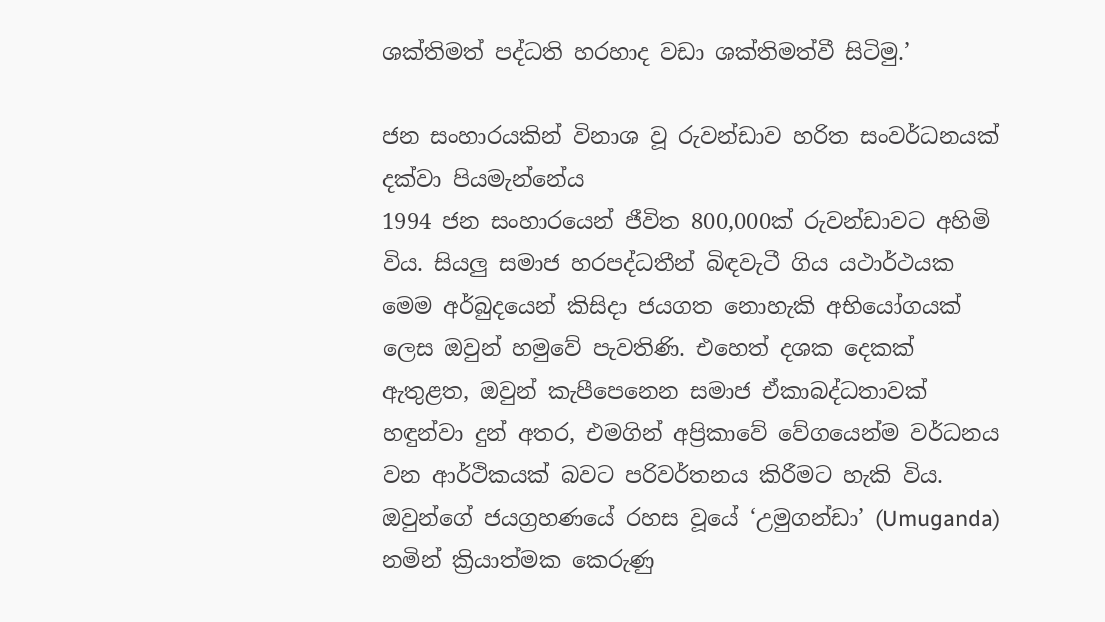ශක්තිමත් පද්ධති හරහාද වඩා ශක්තිමත්වී සිටිමු.’

ජන සංහාරයකින් විනාශ වූ රුවන්ඩාව හරිත සංවර්ධනයක් දක්වා පියමැන්නේය
1994 ජන සංහාරයෙන් ජීවිත 800,000ක් රුවන්ඩාවට අහිමි විය. සියලු සමාජ හරපද්ධතීන් බිඳවැටී ගිය යථාර්ථයක මෙම අර්බුදයෙන් කිසිදා ජයගත නොහැකි අභියෝගයක් ලෙස ඔවුන් හමුවේ පැවතිණි. එහෙත් දශක දෙකක් ඇතුළත, ඔවුන් කැපීපෙනෙන සමාජ ඒකාබද්ධතාවක් හඳුන්වා දුන් අතර, එමගින් අප්‍රිකාවේ වේගයෙන්ම වර්ධනය වන ආර්ථිකයක් බවට පරිවර්තනය කිරීමට හැකි විය. ඔවුන්ගේ ජයග්‍රහණයේ රහස වූයේ ‘උමුගන්ඩා’ (Umuganda) නමින් ක්‍රියාත්මක කෙරුණු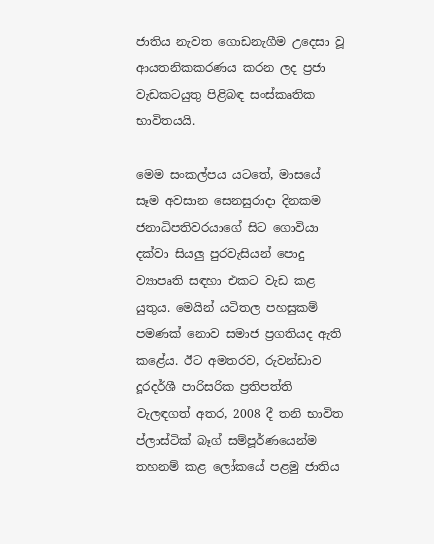ජාතිය නැවත ගොඩනැගීම උදෙසා වූ ආයතනිකකරණය කරන ලද ප්‍රජා වැඩකටයුතු පිළිබඳ සංස්කෘතික භාවිතයයි.

මෙම සංකල්පය යටතේ, මාසයේ සෑම අවසාන සෙනසුරාදා දිනකම ජනාධිපතිවරයාගේ සිට ගොවියා දක්වා සියලු පුරවැසියන් පොදු ව්‍යාපෘති සඳහා එකට වැඩ කළ යුතුය. මෙයින් යටිතල පහසුකම් පමණක් නොව සමාජ ප්‍රගතියද ඇති කළේය. ඊට අමතරව, රුවන්ඩාව දූරදර්ශී පාරිසරික ප්‍රතිපත්ති වැලඳගත් අතර, 2008 දී තනි භාවිත ප්ලාස්ටික් බෑග් සම්පූර්ණයෙන්ම තහනම් කළ ලෝකයේ පළමු ජාතිය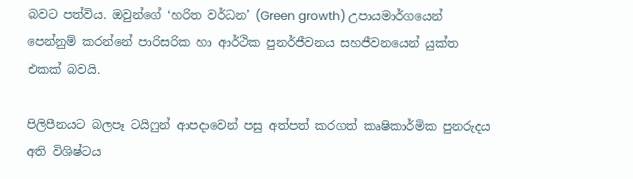බවට පත්විය. ඔවුන්ගේ ‘හරිත වර්ධන’ (Green growth) උපායමාර්ගයෙන් පෙන්නුම් කරන්නේ පාරිසරික හා ආර්ථික පුනර්ජීවනය සහජීවනයෙන් යුක්ත එකක් බවයි.

පිලිපීනයට බලපෑ ටයිෆුන් ආපදාවෙන් පසු අත්පත් කරගත් කෘෂිකාර්මික පුනරුදය අති විශිෂ්ටය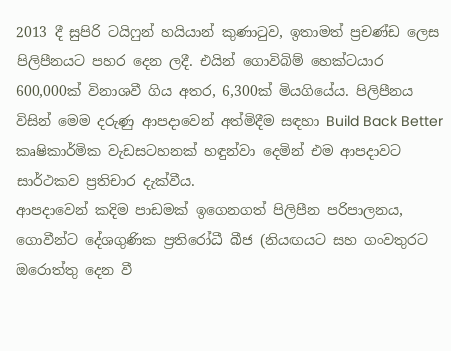2013 දී සුපිරි ටයිෆුන් හයියාන් කුණාටුව, ඉතාමත් ප්‍රචණ්ඩ ලෙස පිලිපීනයට පහර දෙන ලදී. එයින් ගොවිබිම් හෙක්ටයාර 600,000ක් විනාශවී ගිය අතර, 6,300ක් මියගියේය. පිලිපීනය විසින් මෙම දරුණු ආපදාවෙන් අත්මිදීම සඳහා Build Back Better කෘෂිකාර්මික වැඩසටහනක් හඳුන්වා දෙමින් එම ආපදාවට සාර්ථකව ප්‍රතිචාර දැක්වීය.
ආපදාවෙන් කදිම පාඩමක් ඉගෙනගත් පිලිපීන පරිපාලනය, ගොවීන්ට දේශගුණික ප්‍රතිරෝධී බීජ (නියඟයට සහ ගංවතුරට ඔරොත්තු දෙන වී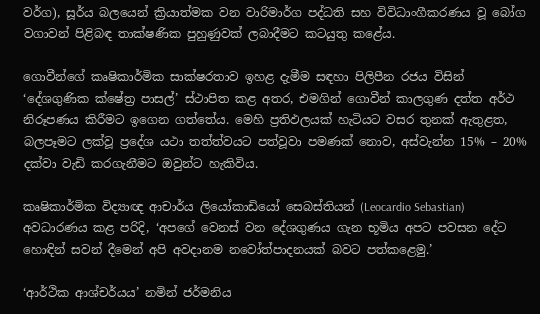වර්ග), සූර්ය බලයෙන් ක්‍රියාත්මක වන වාරිමාර්ග පද්ධති සහ විවිධාංගීකරණය වූ බෝග වගාවන් පිළිබඳ තාක්ෂණික පුහුණුවක් ලබාදීමට කටයුතු කළේය.

ගොවීන්ගේ කෘෂිකාර්මික සාක්ෂරතාව ඉහළ දැමීම සඳහා පිලිපීන රජය විසින් ‘දේශගුණික ක්ෂේත්‍ර පාසල්’ ස්ථාපිත කළ අතර, එමගින් ගොවීන් කාලගුණ දත්ත අර්ථ නිරූපණය කිරීමට ඉගෙන ගත්තේය. මෙහි ප්‍රතිඵලයක් හැටියට වසර තුනක් ඇතුළත, බලපෑමට ලක්වූ ප්‍රදේශ යථා තත්ත්වයට පත්වූවා පමණක් නොව, අස්වැන්න 15% – 20% දක්වා වැඩි කරගැනීමට ඔවුන්ට හැකිවිය.

කෘෂිකාර්මික විද්‍යාඥ ආචාර්ය ලියෝකාඩියෝ සෙබස්තියන් (Leocardio Sebastian) අවධාරණය කළ පරිදි, ‘අපගේ වෙනස් වන දේශගුණය ගැන භූමිය අපට පවසන දේට හොඳින් සවන් දීමෙන් අපි අවදානම නවෝත්පාදනයක් බවට පත්කළෙමු.’

‘ආර්ථික ආශ්චර්යය’ නමින් ජර්මනිය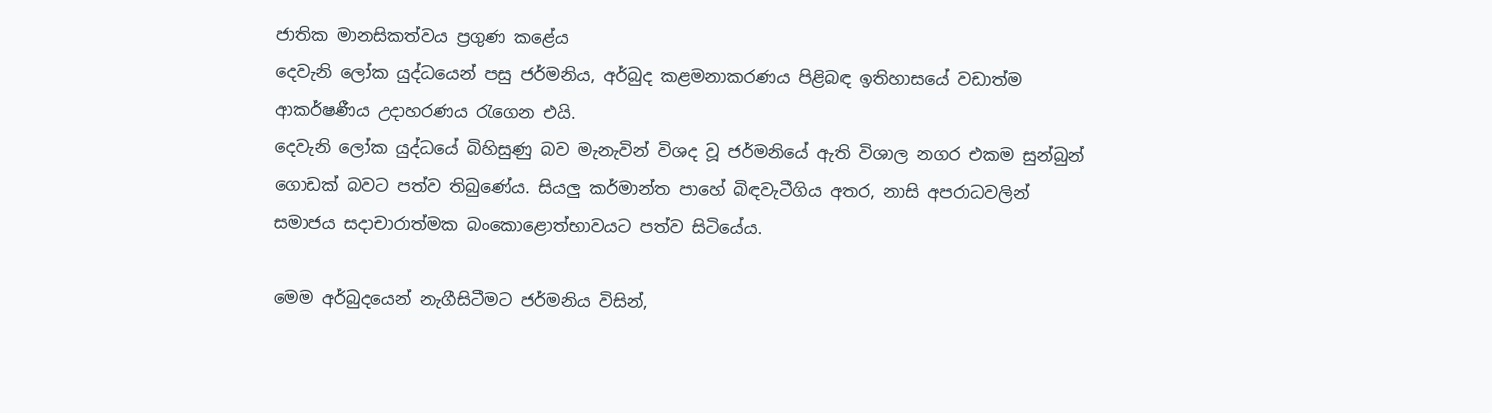ජාතික මානසිකත්වය ප්‍රගුණ කළේය
දෙවැනි ලෝක යුද්ධයෙන් පසු ජර්මනිය, අර්බුද කළමනාකරණය පිළිබඳ ඉතිහාසයේ වඩාත්ම ආකර්ෂණීය උදාහරණය රැගෙන එයි.
දෙවැනි ලෝක යුද්ධයේ බිහිසුණු බව මැනැවින් විශද වූ ජර්මනියේ ඇති විශාල නගර එකම සුන්බුන් ගොඩක් බවට පත්ව තිබුණේය. සියලු කර්මාන්ත පාහේ බිඳවැටීගිය අතර, නාසි අපරාධවලින් සමාජය සදාචාරාත්මක බංකොළොත්භාවයට පත්ව සිටියේය.

මෙම අර්බුදයෙන් නැගීසිටීමට ජර්මනිය විසින්,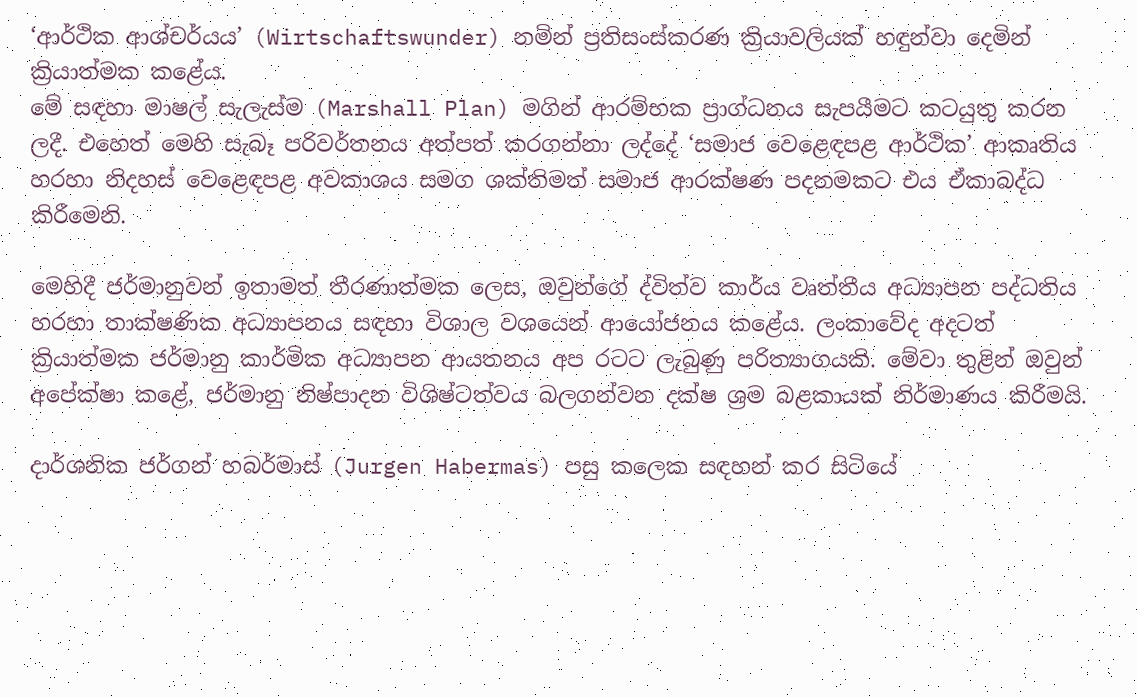‘ආර්ථික ආශ්චර්යය’ (Wirtschaftswunder) නමින් ප්‍රතිසංස්කරණ ක්‍රියාවලියක් හඳුන්වා දෙමින් ක්‍රියාත්මක කළේය.
මේ සඳහා මාෂල් සැලැස්ම (Marshall Plan) මගින් ආරම්භක ප්‍රාග්ධනය සැපයීමට කටයුතු කරන ලදී. එහෙත් මෙහි සැබෑ පරිවර්තනය අත්පත් කරගන්නා ලද්දේ ‘සමාජ වෙළෙඳපළ ආර්ථික’ ආකෘතිය හරහා නිදහස් වෙළෙඳපළ අවකාශය සමග ශක්තිමත් සමාජ ආරක්ෂණ පදනමකට එය ඒකාබද්ධ කිරීමෙනි.

මෙහිදී ජර්මානුවන් ඉතාමත් තීරණාත්මක ලෙස, ඔවුන්ගේ ද්විත්ව කාර්ය වෘත්තීය අධ්‍යාපන පද්ධතිය හරහා තාක්ෂණික අධ්‍යාපනය සඳහා විශාල වශයෙන් ආයෝජනය කළේය. ලංකාවේද අදටත් ක්‍රියාත්මක ජර්මානු කාර්මික අධ්‍යාපන ආයතනය අප රටට ලැබුණු පරිත්‍යාගයකි. මේවා තුළින් ඔවුන් අපේක්ෂා කළේ, ජර්මානු නිෂ්පාදන විශිෂ්ටත්වය බලගන්වන දක්ෂ ශ්‍රම බළකායක් නිර්මාණය කිරීමයි.

දාර්ශනික ජර්ගන් හබර්මාස් (Jurgen Habermas) පසු කලෙක සඳහන් කර සිටියේ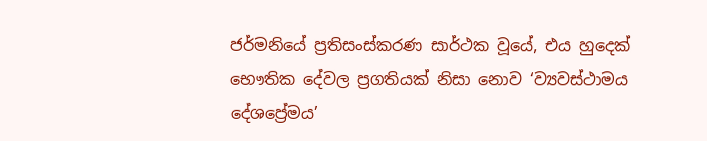ජර්මනියේ ප්‍රතිසංස්කරණ සාර්ථක වූයේ, එය හුදෙක් භෞතික දේවල ප්‍රගතියක් නිසා නොව ‘ව්‍යවස්ථාමය දේශප්‍රේමය’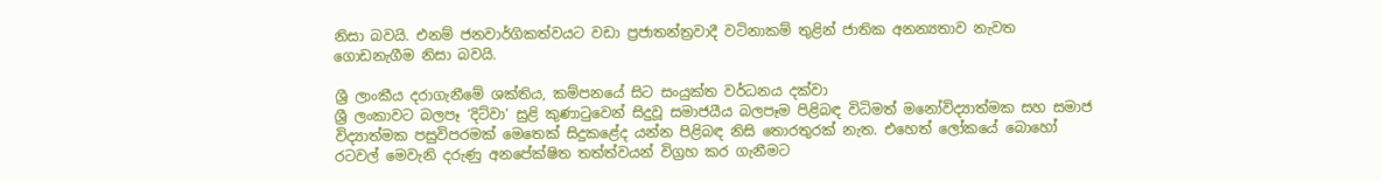නිසා බවයි. එනම් ජනවාර්ගිකත්වයට වඩා ප්‍රජාතන්ත්‍රවාදී වටිනාකම් තුළින් ජාතික අනන්‍යතාව නැවත ගොඩනැගීම නිසා බවයි.

ශ්‍රී ලාංකීය දරාගැනීමේ ශක්තිය, කම්පනයේ සිට සංයුක්ත වර්ධනය දක්වා
ශ්‍රී ලංකාවට බලපෑ ‘දිට්වා’ සුළි කුණාටුවෙන් සිදුවූ සමාජයීය බලපෑම පිළිබඳ විධිමත් මනෝවිද්‍යාත්මක සහ සමාජ විද්‍යාත්මක පසුවිපරමක් මෙතෙක් සිදුකළේද යන්න පිළිබඳ නිසි තොරතුරක් නැත. එහෙත් ලෝකයේ බොහෝ රටවල් මෙවැනි දරුණු අනපේක්ෂිත තත්ත්වයන් විග්‍රහ කර ගැනීමට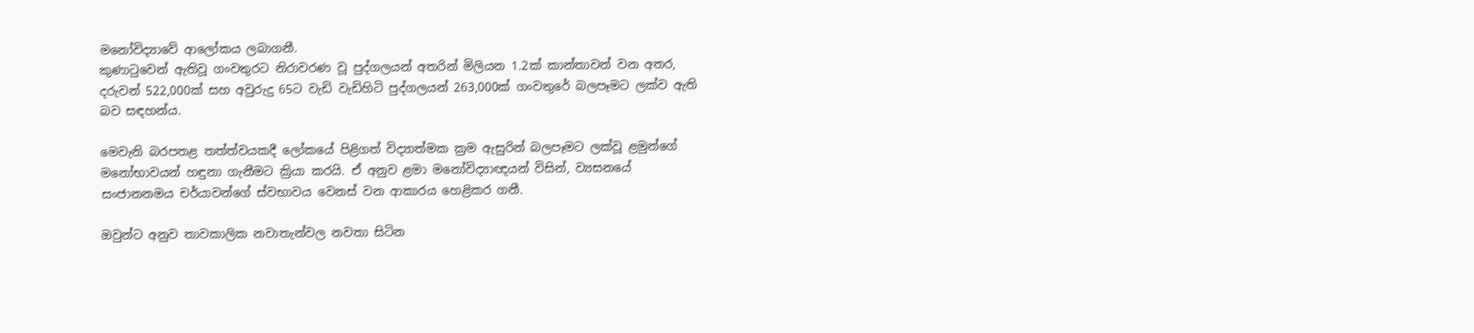මනෝවිද්‍යාවේ ආලෝකය ලබාගනී.
කුණාටුවෙන් ඇතිවූ ගංවතුරට නිරාවරණ වූ පුද්ගලයන් අතරින් මිලියන 1.2ක් කාන්තාවන් වන අතර, දරුවන් 522,000ක් සහ අවුරුදු 65ට වැඩි වැඩිහිටි පුද්ගලයන් 263,000ක් ගංවතුරේ බලපෑමට ලක්ව ඇති බව සඳහන්ය.

මෙවැනි බරපතළ තත්ත්වයකදී ලෝකයේ පිළිගත් විද්‍යාත්මක ක්‍රම ඇසුරින් බලපෑමට ලක්වූ ළමුන්ගේ මනෝභාවයන් හඳුනා ගැනීමට ක්‍රියා කරයි. ඒ අනුව ළමා මනෝවිද්‍යාඥයන් විසින්, ව්‍යසනයේ සංජානනමය චර්යාවන්ගේ ස්වභාවය වෙනස් වන ආකාරය හෙළිකර ගනී.

ඔවුන්ට අනුව තාවකාලික නවාතැන්වල නවතා සිටින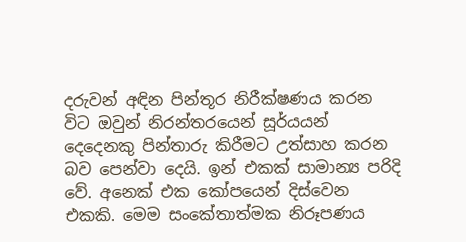දරුවන් අඳින පින්තූර නිරීක්ෂණය කරන විට ඔවුන් නිරන්තරයෙන් සූර්යයන් දෙදෙනකු පින්තාරු කිරීමට උත්සාහ කරන බව පෙන්වා දෙයි. ඉන් එකක් සාමාන්‍ය පරිදි වේ. අනෙක් එක කෝපයෙන් දිස්වෙන එකකි. මෙම සංකේතාත්මක නිරූපණය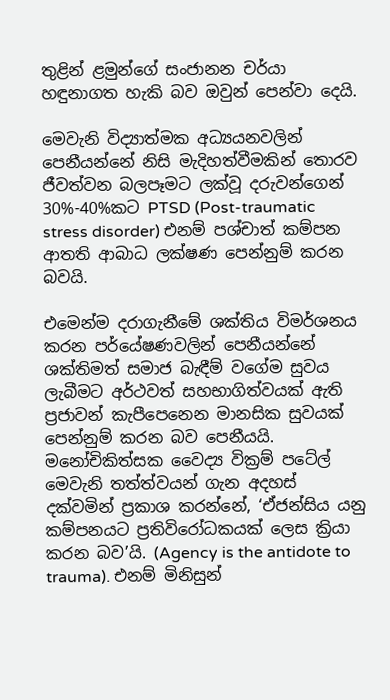තුළින් ළමුන්ගේ සංජානන චර්යා හඳුනාගත හැකි බව ඔවුන් පෙන්වා දෙයි.

මෙවැනි විද්‍යාත්මක අධ්‍යයනවලින් පෙනීයන්නේ නිසි මැදිහත්වීමකින් තොරව ජීවත්වන බලපෑමට ලක්වූ දරුවන්ගෙන් 30%-40%කට PTSD (Post-traumatic stress disorder) එනම් පශ්චාත් කම්පන ආතති ආබාධ ලක්ෂණ පෙන්නුම් කරන බවයි.

එමෙන්ම දරාගැනීමේ ශක්තිය විමර්ශනය කරන පර්යේෂණවලින් පෙනීයන්නේ ශක්තිමත් සමාජ බැඳීම් වගේම සුවය ලැබීමට අර්ථවත් සහභාගිත්වයක් ඇති ප්‍රජාවන් කැපීපෙනෙන මානසික සුවයක් පෙන්නුම් කරන බව පෙනීයයි. මනෝචිකිත්සක වෛද්‍ය වික්‍රම් පටේල් මෙවැනි තත්ත්වයන් ගැන අදහස් දක්වමින් ප්‍රකාශ කරන්නේ, ‘ඒජන්සිය යනු කම්පනයට ප්‍රතිවිරෝධකයක් ලෙස ක්‍රියා කරන බව’යි. (Agency is the antidote to trauma). එනම් මිනිසුන්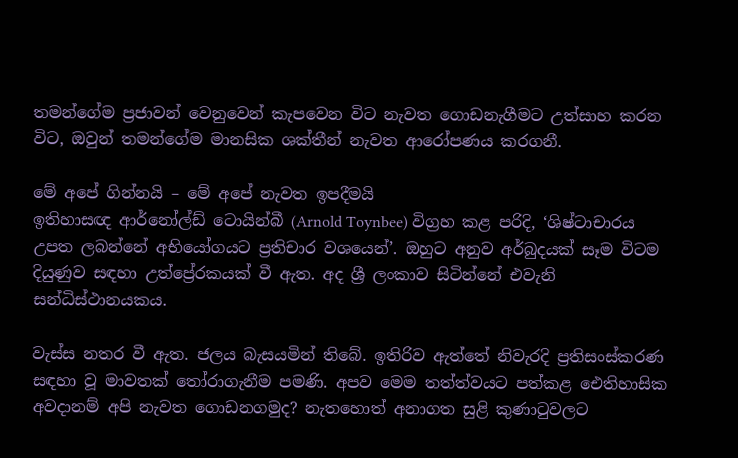තමන්ගේම ප්‍රජාවන් වෙනුවෙන් කැපවෙන විට නැවත ගොඩනැගීමට උත්සාහ කරන විට, ඔවුන් තමන්ගේම මානසික ශක්තීන් නැවත ආරෝපණය කරගනී.

මේ අපේ ගින්නයි – මේ අපේ නැවත ඉපදීමයි
ඉතිහාසඥ ආර්නෝල්ඩ් ටොයින්බී (Arnold Toynbee) විග්‍රහ කළ පරිදි, ‘ශිෂ්ටාචාරය උපත ලබන්නේ අභියෝගයට ප්‍රතිචාර වශයෙන්’. ඔහුට අනුව අර්බුදයක් සෑම විටම දියුණුව සඳහා උත්ප්‍රේරකයක් වී ඇත. අද ශ්‍රී ලංකාව සිටින්නේ එවැනි සන්ධිස්ථානයකය.

වැස්ස නතර වී ඇත. ජලය බැසයමින් තිබේ. ඉතිරිව ඇත්තේ නිවැරදි ප්‍රතිසංස්කරණ සඳහා වූ මාවතක් තෝරාගැනීම පමණි. අපව මෙම තත්ත්වයට පත්කළ ඓතිහාසික අවදානම් අපි නැවත ගොඩනගමුද? නැතහොත් අනාගත සුළි කුණාටුවලට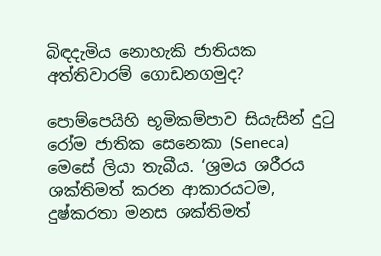බිඳදැමිය නොහැකි ජාතියක අත්තිවාරම් ගොඩනගමුද?

පොම්පෙයිහි භූමිකම්පාව සියැසින් දුටු රෝම ජාතික සෙනෙකා (Seneca) මෙසේ ලියා තැබීය. ‘ශ්‍රමය ශරීරය ශක්තිමත් කරන ආකාරයටම, දුෂ්කරතා මනස ශක්තිමත්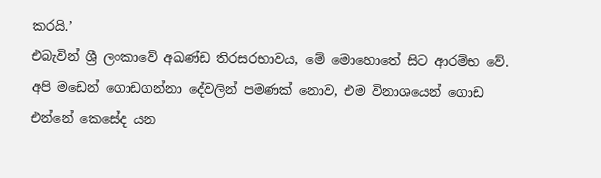කරයි.’
එබැවින් ශ්‍රී ලංකාවේ අඛණ්ඩ තිරසරභාවය, මේ මොහොතේ සිට ආරම්භ වේ. අපි මඩෙන් ගොඩගන්නා දේවලින් පමණක් නොව, එම විනාශයෙන් ගොඩ එන්නේ කෙසේද යන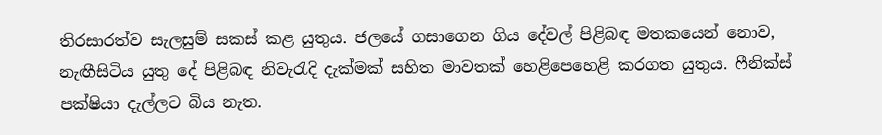තිරසාරත්ව සැලසුම් සකස් කළ යුතුය. ජලයේ ගසාගෙන ගිය දේවල් පිළිබඳ මතකයෙන් නොව, නැඟීසිටිය යුතු දේ පිළිබඳ නිවැරැදි දැක්මක් සහිත මාවතක් හෙළිපෙහෙළි කරගත යුතුය. ෆීනික්ස් පක්ෂියා දැල්ලට බිය නැත.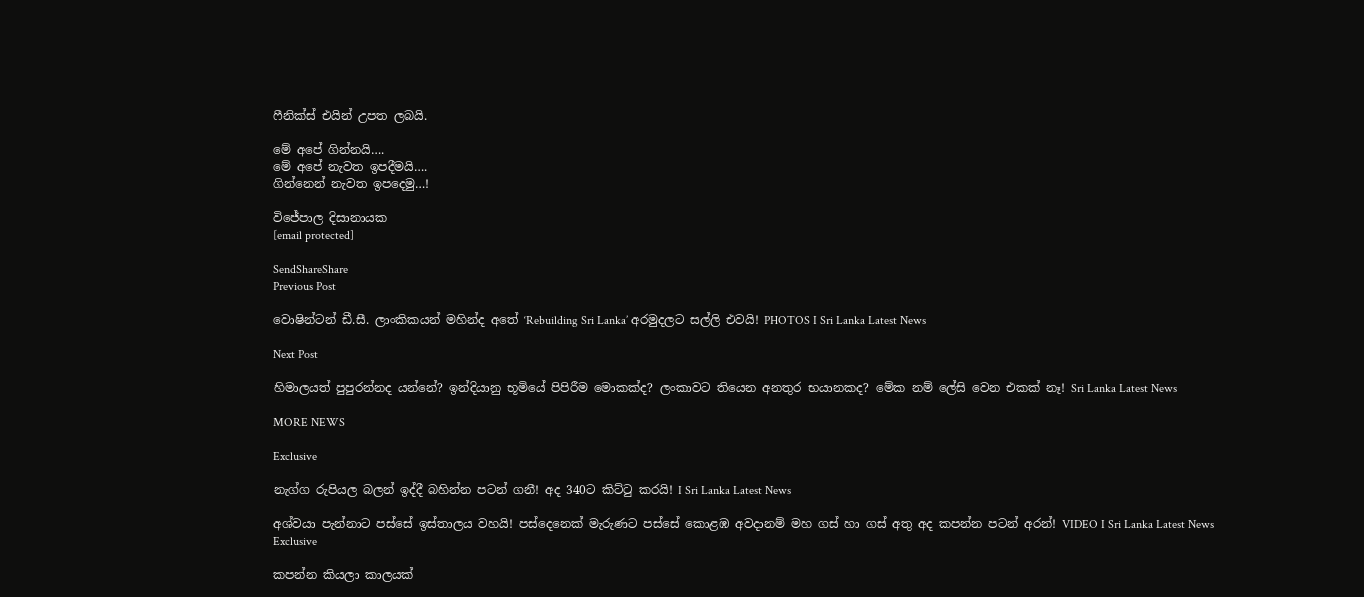ෆීනික්ස් එයින් උපත ලබයි.

මේ අපේ ගින්නයි….
මේ අපේ නැවත ඉපදීමයි….
ගින්නෙන් නැවත ඉපදෙමු…!

විජේපාල දිසානායක
[email protected]

SendShareShare
Previous Post

වොෂින්ටන් ඩී.සී. ලාංකිකයන් මහින්ද අ‌තේ ‘Rebuilding Sri Lanka’ අරමුදලට සල්ලි එවයි! PHOTOS I Sri Lanka Latest News

Next Post

හිමාලයත් පුපුරන්නද යන්නේ? ඉන්දියානු භූමියේ පිපිරීම මොකක්ද? ලංකාවට තියෙන අනතුර භයානකද? මේක නම් ලේසි වෙන එකක් නෑ! Sri Lanka Latest News

MORE NEWS

Exclusive

නැග්ග රුපියල බලන් ඉද්දී බහින්න පටන් ගනී! අද 340ට කිට්ටු කරයි! I Sri Lanka Latest News

අශ්වයා පැන්නාට පස්සේ ඉස්තාලය වහයි! පස්දෙනෙක් මැරුණට පස්සේ කොළඹ අවදානම් මහ ගස් හා ගස් අතු අද කපන්න පටන් අරන්! VIDEO I Sri Lanka Latest News
Exclusive

කපන්න කියලා කාලයක්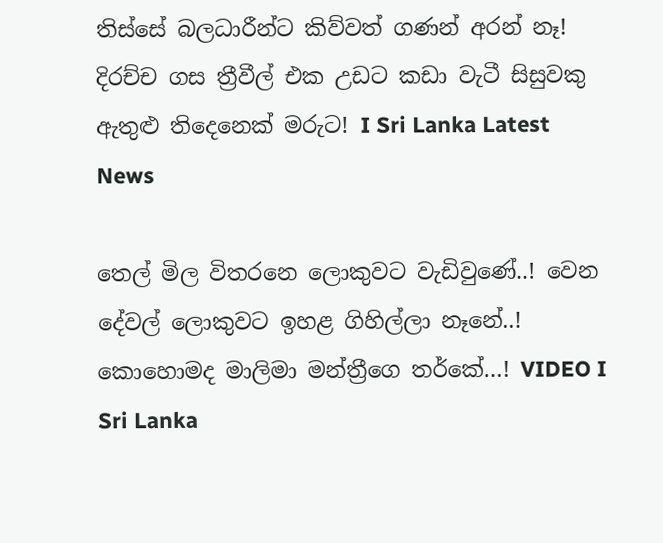තිස්සේ බලධාරීන්ට කිව්වත් ගණන් අරන් නෑ! දිරච්ච ගස ත්‍රීවීල් එක උඩට කඩා වැටී සිසුවකු ඇතුළු තිදෙනෙක් මරුට! I Sri Lanka Latest News

තෙල් මිල විතරනෙ ලොකුවට වැඩිවුණේ..! වෙන දේවල් ලොකුවට ඉහළ ගිහිල්ලා නෑනේ..! කොහොමද මාලිමා මන්ත්‍රීගෙ තර්කේ…! VIDEO I Sri Lanka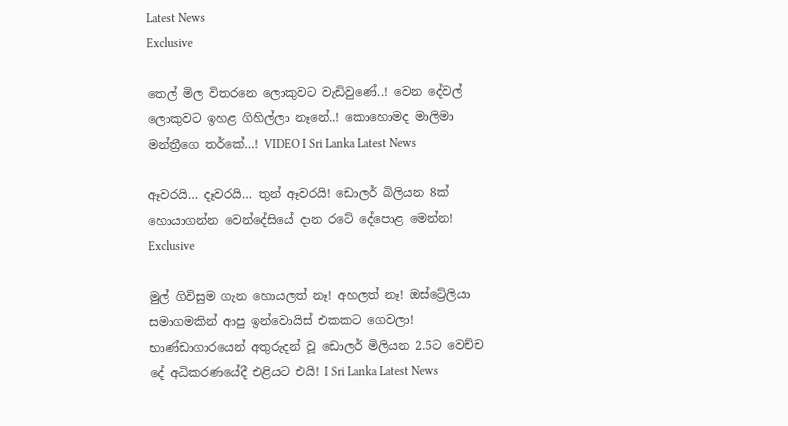Latest News
Exclusive

තෙල් මිල විතරනෙ ලොකුවට වැඩිවුණේ..! වෙන දේවල් ලොකුවට ඉහළ ගිහිල්ලා නෑනේ..! කොහොමද මාලිමා මන්ත්‍රීගෙ තර්කේ…! VIDEO I Sri Lanka Latest News

ඈවරයි… දෑවරයි… තුන් ඈවරයි! ඩොලර් බිලියන 8ක් හොයාගන්න වෙන්දේසියේ දාන ‌රටේ දේපොළ මෙන්න!
Exclusive

මුල් ගිවිසුම ගැන හොයලත් නෑ! අහලත් නෑ! ඔස්ට්‍රේලියා සමාගමකින් ආපු ඉන්වොයිස් එකකට ගෙවලා! භාණ්ඩාගාරයෙන් අතුරුදන් වූ ඩොලර් මිලියන 2.5ට වෙච්ච දේ අධිකරණයේදී එළියට එයි! I Sri Lanka Latest News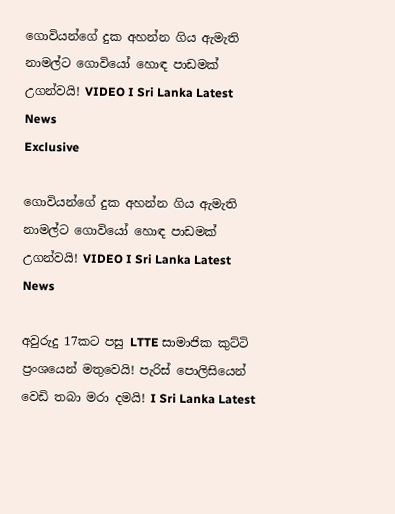ගොවියන්ගේ දුක අහන්න ගිය ඇමැති නාමල්ට ගොවියෝ හොඳ පාඩමක් උගන්වයි! VIDEO I Sri Lanka Latest News
Exclusive

ගොවියන්ගේ දුක අහන්න ගිය ඇමැති නාමල්ට ගොවියෝ හොඳ පාඩමක් උගන්වයි! VIDEO I Sri Lanka Latest News

අවුරුදු 17කට පසු LTTE සාමාජික කුට්ටි ප්‍රංශයෙන් මතුවෙයි! පැරිස් පොලිසියෙන් වෙඩි තබා මරා දමයි! I Sri Lanka Latest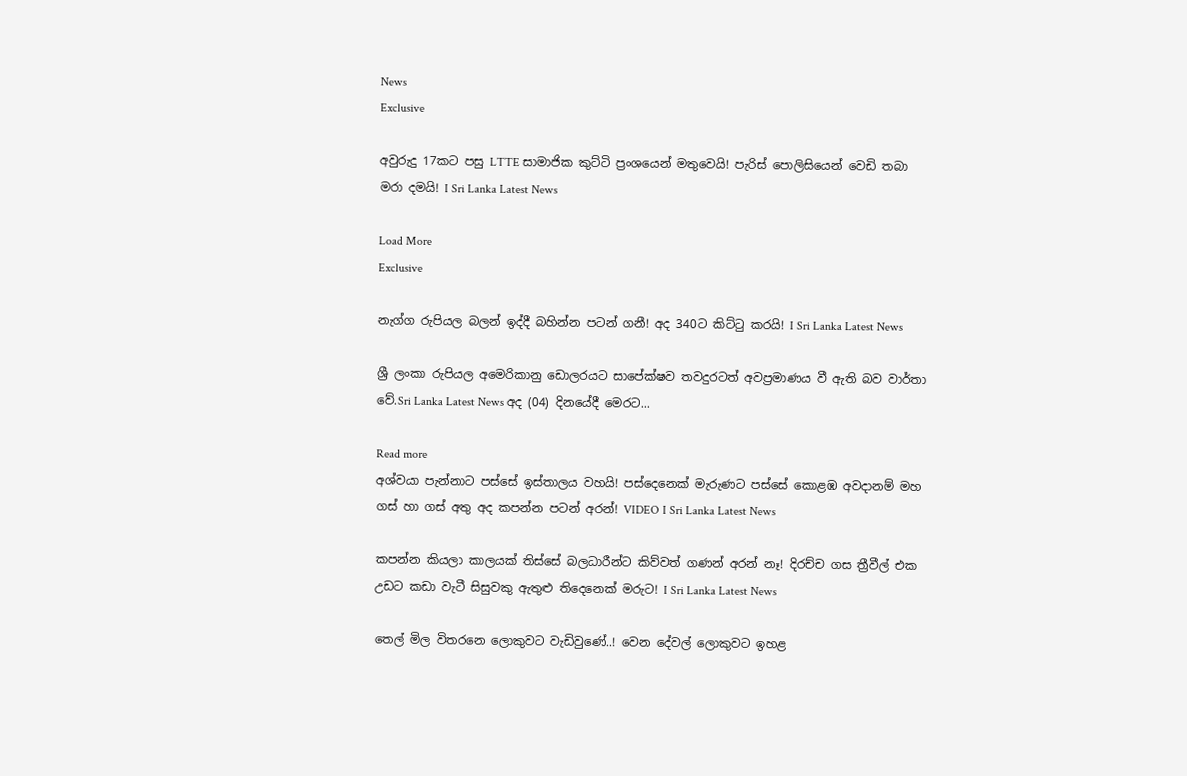News
Exclusive

අවුරුදු 17කට පසු LTTE සාමාජික කුට්ටි ප්‍රංශයෙන් මතුවෙයි! පැරිස් පොලිසියෙන් වෙඩි තබා මරා දමයි! I Sri Lanka Latest News

Load More
Exclusive

නැග්ග රුපියල බලන් ඉද්දී බහින්න පටන් ගනී! අද 340ට කිට්ටු කරයි! I Sri Lanka Latest News

ශ්‍රී ලංකා රුපියල අමෙරිකානු ඩොලරයට සාපේක්ෂව තවදුරටත් අවප්‍රමාණය වී ඇති බව වාර්තා වේ.Sri Lanka Latest News අද (04) දිනයේදී මෙරට...

Read more
අශ්වයා පැන්නාට පස්සේ ඉස්තාලය වහයි! පස්දෙනෙක් මැරුණට පස්සේ කොළඹ අවදානම් මහ ගස් හා ගස් අතු අද කපන්න පටන් අරන්! VIDEO I Sri Lanka Latest News

කපන්න කියලා කාලයක් තිස්සේ බලධාරීන්ට කිව්වත් ගණන් අරන් නෑ! දිරච්ච ගස ත්‍රීවීල් එක උඩට කඩා වැටී සිසුවකු ඇතුළු තිදෙනෙක් මරුට! I Sri Lanka Latest News

තෙල් මිල විතරනෙ ලොකුවට වැඩිවුණේ..! වෙන දේවල් ලොකුවට ඉහළ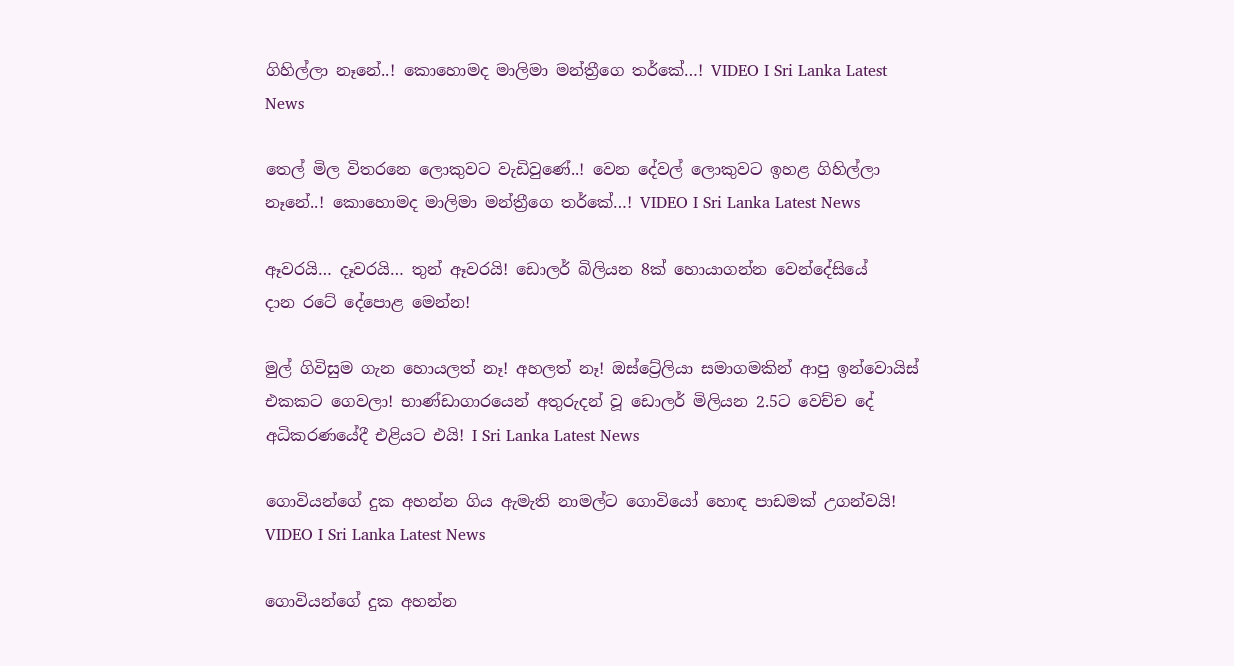ගිහිල්ලා නෑනේ..! කොහොමද මාලිමා මන්ත්‍රීගෙ තර්කේ…! VIDEO I Sri Lanka Latest News

තෙල් මිල විතරනෙ ලොකුවට වැඩිවුණේ..! වෙන දේවල් ලොකුවට ඉහළ ගිහිල්ලා නෑනේ..! කොහොමද මාලිමා මන්ත්‍රීගෙ තර්කේ…! VIDEO I Sri Lanka Latest News

ඈවරයි… දෑවරයි… තුන් ඈවරයි! ඩොලර් බිලියන 8ක් හොයාගන්න වෙන්දේසියේ දාන ‌රටේ දේපොළ මෙන්න!

මුල් ගිවිසුම ගැන හොයලත් නෑ! අහලත් නෑ! ඔස්ට්‍රේලියා සමාගමකින් ආපු ඉන්වොයිස් එකකට ගෙවලා! භාණ්ඩාගාරයෙන් අතුරුදන් වූ ඩොලර් මිලියන 2.5ට වෙච්ච දේ අධිකරණයේදී එළියට එයි! I Sri Lanka Latest News

ගොවියන්ගේ දුක අහන්න ගිය ඇමැති නාමල්ට ගොවියෝ හොඳ පාඩමක් උගන්වයි! VIDEO I Sri Lanka Latest News

ගොවියන්ගේ දුක අහන්න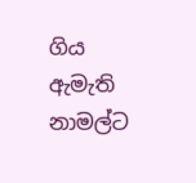ගිය ඇමැති නාමල්ට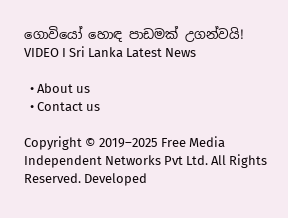ගොවියෝ හොඳ පාඩමක් උගන්වයි! VIDEO I Sri Lanka Latest News

  • About us
  • Contact us

Copyright © 2019–2025 Free Media Independent Networks Pvt Ltd. All Rights Reserved. Developed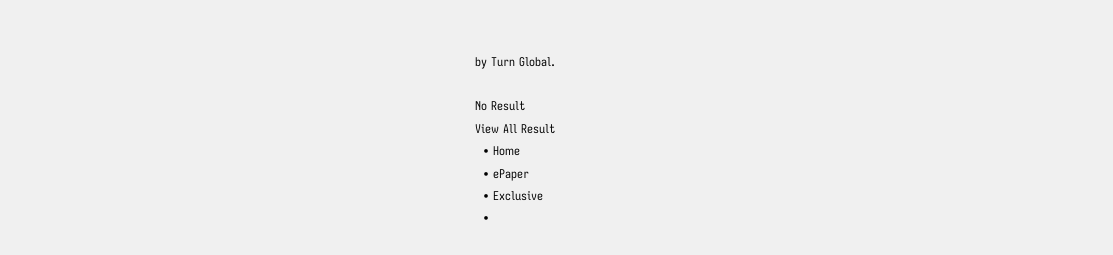by Turn Global.

No Result
View All Result
  • Home
  • ePaper
  • Exclusive
  •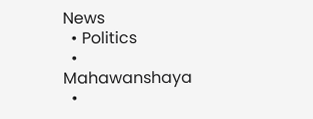News
  • Politics
  • Mahawanshaya
  •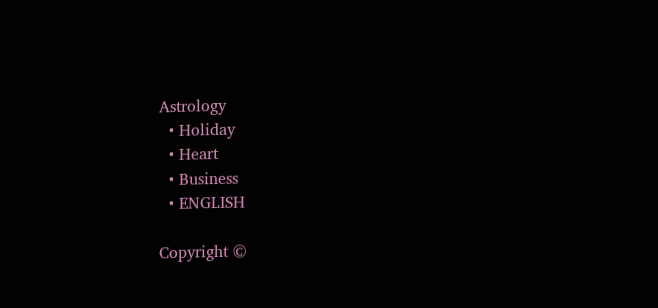Astrology
  • Holiday
  • Heart
  • Business
  • ENGLISH

Copyright ©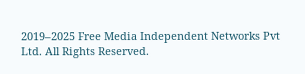2019–2025 Free Media Independent Networks Pvt Ltd. All Rights Reserved.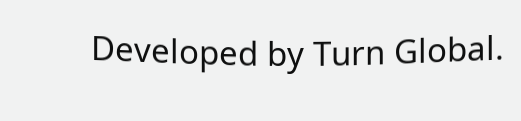Developed by Turn Global.